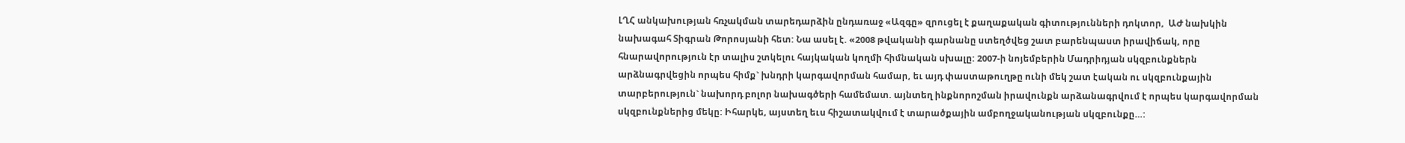ԼՂՀ անկախության հռչակման տարեդարձին ընդառաջ «Ազգը» զրուցել է քաղաքական գիտությունների դոկտոր,  ԱԺ նախկին նախագահ Տիգրան Թորոսյանի հետ: Նա ասել է. «2008 թվականի գարնանը ստեղծվեց շատ բարենպաստ իրավիճակ, որը հնարավորություն էր տալիս շտկելու հայկական կողմի հիմնական սխալը: 2007-ի նոյեմբերին Մադրիդյան սկզբունքներն արձնագրվեցին որպես հիմք` խնդրի կարգավորման համար, եւ այդ փաստաթուղթը ունի մեկ շատ էական ու սկզբունքային տարբերություն` նախորդ բոլոր նախագծերի համեմատ. այնտեղ ինքնորոշման իրավունքն արձանագրվում է որպես կարգավորման սկզբունքներից մեկը: Իհարկե, այստեղ եւս հիշատակվում է տարածքային ամբողջականության սկզբունքը…: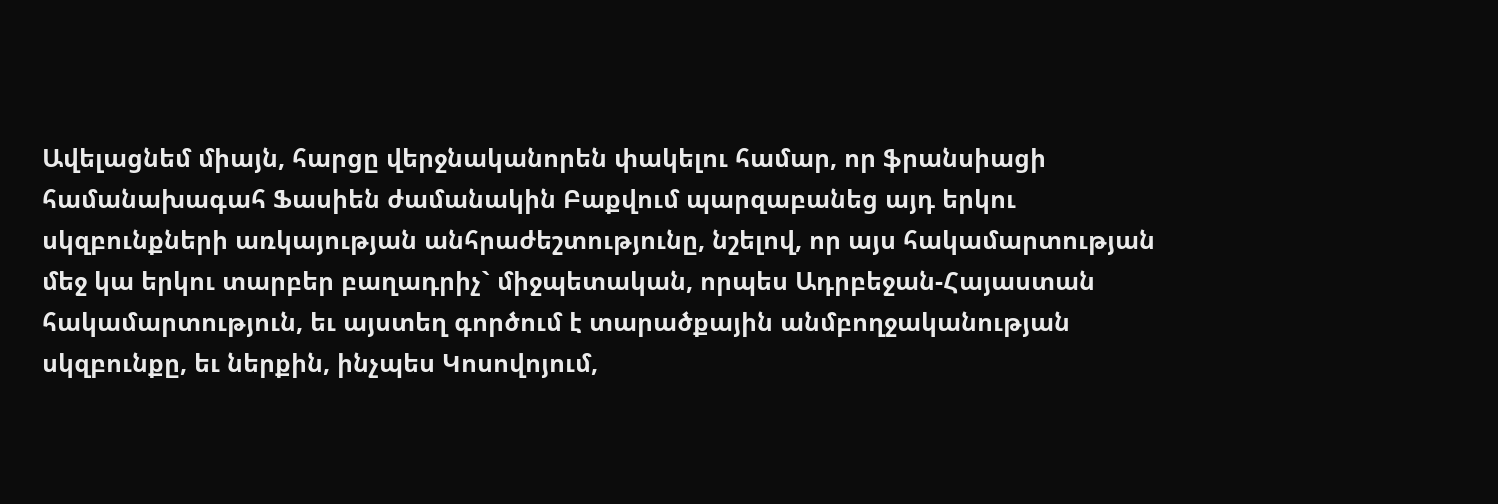Ավելացնեմ միայն, հարցը վերջնականորեն փակելու համար, որ ֆրանսիացի համանախագահ Ֆասիեն ժամանակին Բաքվում պարզաբանեց այդ երկու սկզբունքների առկայության անհրաժեշտությունը, նշելով, որ այս հակամարտության մեջ կա երկու տարբեր բաղադրիչ` միջպետական, որպես Ադրբեջան-Հայաստան հակամարտություն, եւ այստեղ գործում է տարածքային անմբողջականության սկզբունքը, եւ ներքին, ինչպես Կոսովոյում,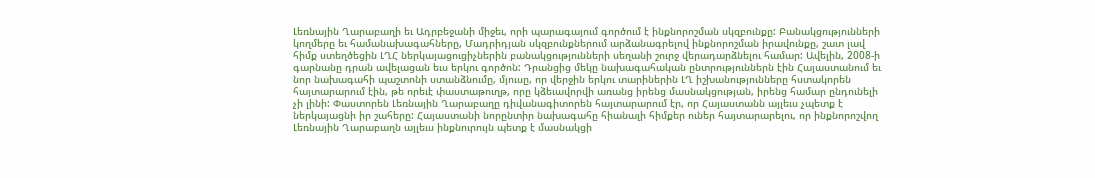Լեռնային Ղարաբաղի եւ Ադրբեջանի միջեւ, որի պարագայում գործում է ինքնորոշման սկզբունքը: Բանակցությունների կողմերը եւ համանախագահները, Մադրիդյան սկզբունքներում արձանագրելով ինքնորոշման իրավունքը, շատ լավ հիմք ստեղծեցին ԼՂՀ ներկայացուցիչներին բանակցությունների սեղանի շուրջ վերադարձնելու համար: Ավելին, 2008-ի գարնանը դրան ավելացան եւս երկու գործոն: Դրանցից մեկը նախագահական ընտրություններն էին Հայաստանում եւ նոր նախագահի պաշտոնի ստանձնումը, մյուսը, որ վերջին երկու տարիներին ԼՂ իշխանությունները հստակորեն հայտարարում էին, թե որեւէ փաստաթուղթ, որը կձեւավորվի առանց իրենց մասնակցության, իրենց համար ընդունելի չի լինի: Փաստորեն Լեռնային Ղարաբաղը դիվանագիտորեն հայտարարում էր, որ Հայաստանն այլեւս չպետք է ներկայացնի իր շահերը: Հայաստանի նորընտիր նախագահը հիանալի հիմքեր ուներ հայտարարելու, որ ինքնորոշվող Լեռնային Ղարաբաղն այլեւս ինքնուրույն պետք է մասնակցի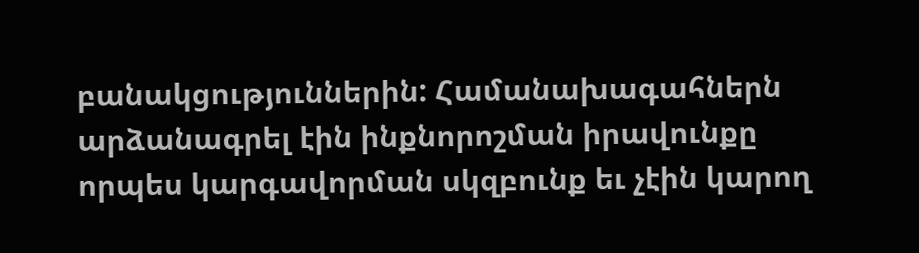բանակցություններին: Համանախագահներն արձանագրել էին ինքնորոշման իրավունքը որպես կարգավորման սկզբունք եւ չէին կարող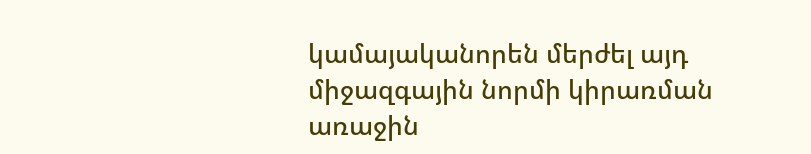կամայականորեն մերժել այդ միջազգային նորմի կիրառման առաջին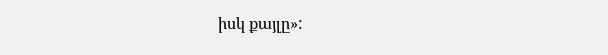իսկ քայլը»: